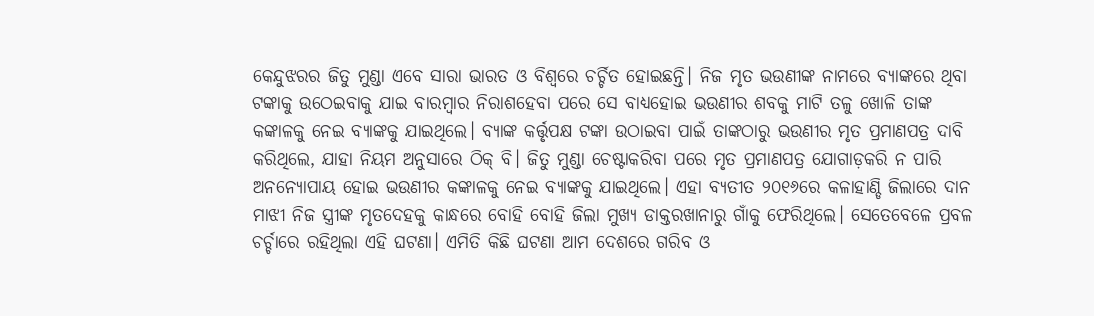କେନ୍ଦୁଝରର ଜିତୁ ମୁଣ୍ଡା ଏବେ ସାରା ଭାରତ ଓ ବିଶ୍ୱରେ ଚର୍ଚ୍ଚିତ ହୋଇଛନ୍ତି। ନିଜ ମୃତ ଭଉଣୀଙ୍କ ନାମରେ ବ୍ୟାଙ୍କରେ ଥିବା ଟଙ୍କାକୁ ଉଠେଇବାକୁ ଯାଇ ବାରମ୍ବାର ନିରାଶହେବା ପରେ ସେ ବାଧ୍ୟହୋଇ ଭଉଣୀର ଶବକୁ ମାଟି ତଳୁ ଖୋଳି ତାଙ୍କ କଙ୍କାଳକୁ ନେଇ ବ୍ୟାଙ୍କକୁ ଯାଇଥିଲେ। ବ୍ୟାଙ୍କ କର୍ତ୍ତୃପକ୍ଷ ଟଙ୍କା ଉଠାଇବା ପାଇଁ ତାଙ୍କଠାରୁ ଭଉଣୀର ମୃତ ପ୍ରମାଣପତ୍ର ଦାବି କରିଥିଲେ, ଯାହା ନିୟମ ଅନୁସାରେ ଠିକ୍ ବି। ଜିତୁ ମୁଣ୍ଡା ଚେଷ୍ଟାକରିବା ପରେ ମୃତ ପ୍ରମାଣପତ୍ର ଯୋଗାଡ଼କରି ନ ପାରି ଅନନ୍ୟୋପାୟ ହୋଇ ଭଉଣୀର କଙ୍କାଳକୁ ନେଇ ବ୍ୟାଙ୍କକୁ ଯାଇଥିଲେ। ଏହା ବ୍ୟତୀତ ୨୦୧୬ରେ କଳାହାଣ୍ଡି ଜିଲାରେ ଦାନ ମାଝୀ ନିଜ ସ୍ତ୍ରୀଙ୍କ ମୃତଦେହକୁ କାନ୍ଧରେ ବୋହି ବୋହି ଜିଲା ମୁଖ୍ୟ ଡାକ୍ତରଖାନାରୁ ଗାଁକୁ ଫେରିଥିଲେ। ସେତେବେଳେ ପ୍ରବଳ ଚର୍ଚ୍ଚାରେ ରହିଥିଲା ଏହି ଘଟଣା। ଏମିତି କିଛି ଘଟଣା ଆମ ଦେଶରେ ଗରିବ ଓ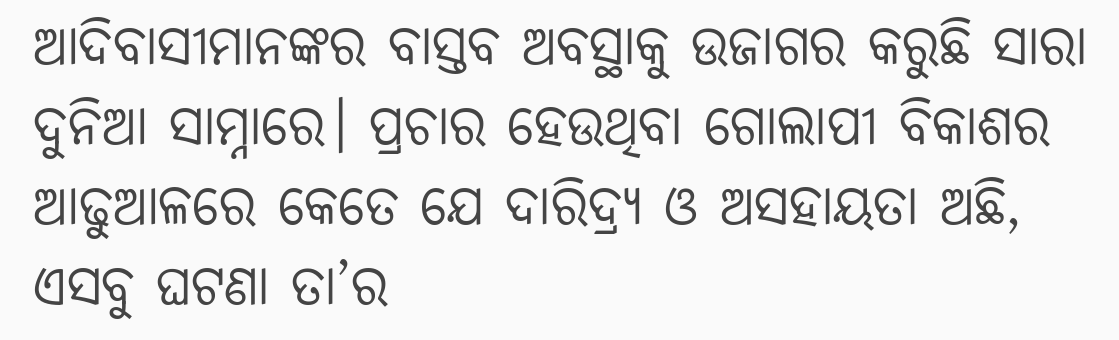ଆଦିବାସୀମାନଙ୍କର ବାସ୍ତବ ଅବସ୍ଥାକୁ ଉଜାଗର କରୁଛି ସାରା ଦୁନିଆ ସାମ୍ନାରେ। ପ୍ରଚାର ହେଉଥିବା ଗୋଲାପୀ ବିକାଶର ଆଢୁଆଳରେ କେତେ ଯେ ଦାରିଦ୍ର୍ୟ ଓ ଅସହାୟତା ଅଛି, ଏସବୁ ଘଟଣା ତା’ର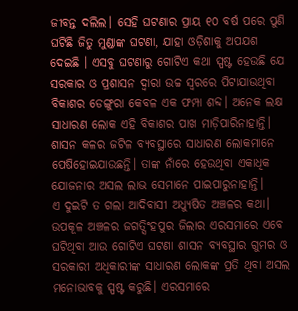ଜୀବନ୍ତ ଦଲିଲ। ସେହି ଘଟଣାର ପ୍ରାୟ ୧୦ ବର୍ଷ ପରେ ପୁଣି ଘଟିଛି ଜିତୁ ମୁଣ୍ଡାଙ୍କ ଘଟଣା, ଯାହା ଓଡ଼ିଶାକୁ ଅପଯଶ ଦେଇଛି । ଏସବୁ ଘଟଣାରୁ ଗୋଟିଏ କଥା ସ୍ପଷ୍ଟ ହେଉଛି ଯେ ସରକାର ଓ ପ୍ରଶାସନ ଦ୍ୱାରା ଉଚ୍ଚ ସ୍ବରରେ ପିଟାଯାଉଥିବା ବିକାଶର ଡେଙ୍ଗୁରା କେବଳ ଏକ ଫମ୍ପା ଶବ୍ଦ। ଅନେକ ଲକ୍ଷ ସାଧାରଣ ଲୋକ ଏହି ବିକାଶର ପାଖ ମାଡ଼ିପାରିନାହାନ୍ତି। ଶାସନ କଳର ଜଟିଳ ବ୍ୟବସ୍ଥାରେ ସାଧାରଣ ଲୋକମାନେ ପେଷିହୋଇଯାଉଛନ୍ତି। ତାଙ୍କ ନାଁରେ ହେଉଥିବା ଏକାଧିକ ଯୋଜନାର ଅସଲ ଲାଭ ସେମାନେ ପାଇପାରୁନାହାନ୍ତି।
ଏ ଦୁଇଟି ତ ଗଲା ଆଦିବାସୀ ଅଧ୍ୟୁଷିତ ଅଞ୍ଚଳର କଥା। ଉପକୂଳ ଅଞ୍ଚଳର ଜଗତ୍ସିଂହପୁର ଜିଲାର ଏରସମାରେ ଏବେ ଘଟିଥିବା ଆଉ ଗୋଟିଏ ଘଟଣା ଶାସନ ବ୍ୟବସ୍ଥାର ଗୁମର ଓ ସରକାରୀ ଅଧିକାରୀଙ୍କ ସାଧାରଣ ଲୋକଙ୍କ ପ୍ରତି ଥିବା ଅସଲ ମନୋଭାବକୁ ସ୍ପଷ୍ଟ କରୁଛି। ଏରସମାରେ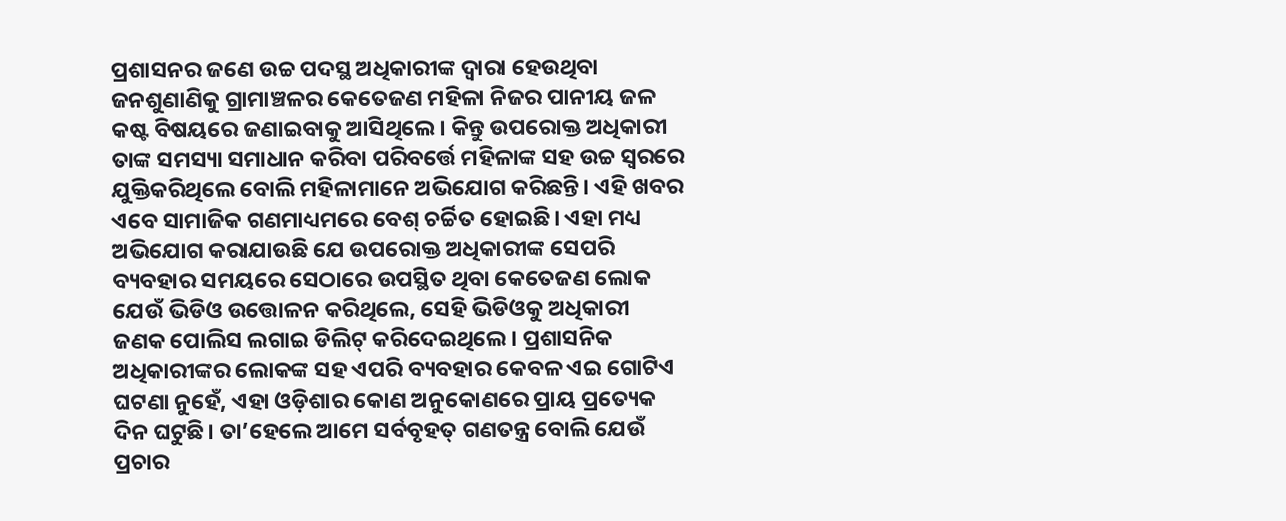ପ୍ରଶାସନର ଜଣେ ଉଚ୍ଚ ପଦସ୍ଥ ଅଧିକାରୀଙ୍କ ଦ୍ୱାରା ହେଉଥିବା ଜନଶୁଣାଣିକୁ ଗ୍ରାମାଞ୍ଚଳର କେତେଜଣ ମହିଳା ନିଜର ପାନୀୟ ଜଳ କଷ୍ଟ ବିଷୟରେ ଜଣାଇବାକୁ ଆସିଥିଲେ। କିନ୍ତୁ ଉପରୋକ୍ତ ଅଧିକାରୀ ତାଙ୍କ ସମସ୍ୟା ସମାଧାନ କରିବା ପରିବର୍ତ୍ତେ ମହିଳାଙ୍କ ସହ ଉଚ୍ଚ ସ୍ବରରେ ଯୁକ୍ତିକରିଥିଲେ ବୋଲି ମହିଳାମାନେ ଅଭିଯୋଗ କରିଛନ୍ତି। ଏହି ଖବର ଏବେ ସାମାଜିକ ଗଣମାଧ୍ୟମରେ ବେଶ୍ ଚର୍ଚ୍ଚିତ ହୋଇଛି। ଏହା ମଧ୍ୟ ଅଭିଯୋଗ କରାଯାଉଛି ଯେ ଉପରୋକ୍ତ ଅଧିକାରୀଙ୍କ ସେପରି ବ୍ୟବହାର ସମୟରେ ସେଠାରେ ଉପସ୍ଥିତ ଥିବା କେତେଜଣ ଲୋକ ଯେଉଁ ଭିଡିଓ ଉତ୍ତୋଳନ କରିଥିଲେ, ସେହି ଭିଡିଓକୁ ଅଧିକାରୀ ଜଣକ ପୋଲିସ ଲଗାଇ ଡିଲିଟ୍ କରିଦେଇଥିଲେ। ପ୍ରଶାସନିକ ଅଧିକାରୀଙ୍କର ଲୋକଙ୍କ ସହ ଏପରି ବ୍ୟବହାର କେବଳ ଏଇ ଗୋଟିଏ ଘଟଣା ନୁହେଁ, ଏହା ଓଡ଼ିଶାର କୋଣ ଅନୁକୋଣରେ ପ୍ରାୟ ପ୍ରତ୍ୟେକ ଦିନ ଘଟୁଛି। ତା’ହେଲେ ଆମେ ସର୍ବବୃହତ୍ ଗଣତନ୍ତ୍ର ବୋଲି ଯେଉଁ ପ୍ରଚାର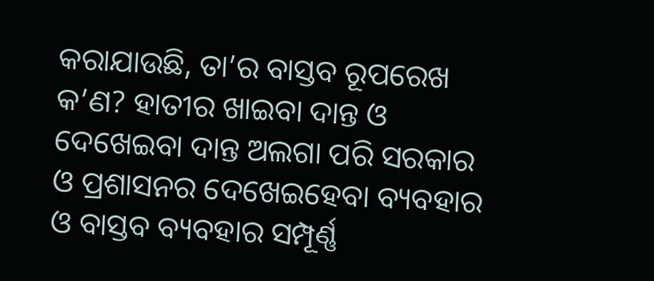କରାଯାଉଛି, ତା’ର ବାସ୍ତବ ରୂପରେଖ କ’ଣ? ହାତୀର ଖାଇବା ଦାନ୍ତ ଓ ଦେଖେଇବା ଦାନ୍ତ ଅଲଗା ପରି ସରକାର ଓ ପ୍ରଶାସନର ଦେଖେଇହେବା ବ୍ୟବହାର ଓ ବାସ୍ତବ ବ୍ୟବହାର ସମ୍ପୂର୍ଣ୍ଣ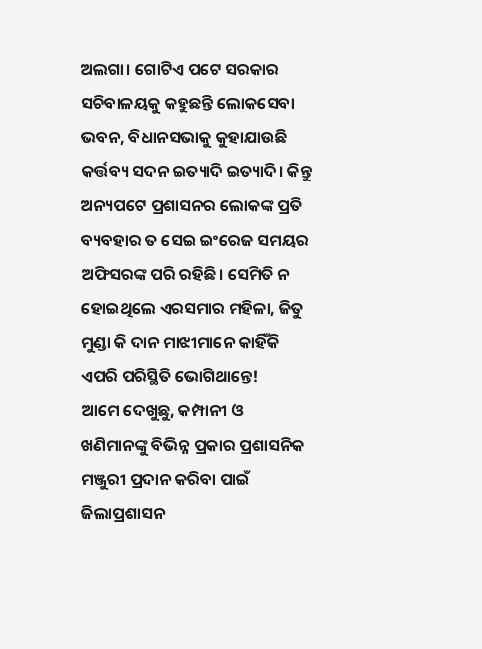ଅଲଗା। ଗୋଟିଏ ପଟେ ସରକାର ସଚିବାଳୟକୁ କହୁଛନ୍ତି ଲୋକସେବା ଭବନ, ବିଧାନସଭାକୁ କୁହାଯାଉଛି କର୍ତ୍ତବ୍ୟ ସଦନ ଇତ୍ୟାଦି ଇତ୍ୟାଦି। କିନ୍ତୁ ଅନ୍ୟପଟେ ପ୍ରଶାସନର ଲୋକଙ୍କ ପ୍ରତି ବ୍ୟବହାର ତ ସେଇ ଇଂରେଜ ସମୟର ଅଫିସରଙ୍କ ପରି ରହିଛି। ସେମିତି ନ ହୋଇଥିଲେ ଏରସମାର ମହିଳା, ଜିତୁ ମୁଣ୍ଡା କି ଦାନ ମାଝୀମାନେ କାହିଁକି ଏପରି ପରିସ୍ଥିତି ଭୋଗିଥାନ୍ତେ!
ଆମେ ଦେଖୁଛୁ, କମ୍ପାନୀ ଓ ଖଣିମାନଙ୍କୁ ବିଭିନ୍ନ ପ୍ରକାର ପ୍ରଶାସନିକ ମଞ୍ଜୁରୀ ପ୍ରଦାନ କରିବା ପାଇଁ ଜିଲାପ୍ରଶାସନ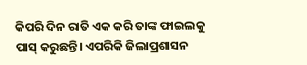କିପରି ଦିନ ରାତି ଏକ କରି ତାଙ୍କ ଫାଇଲକୁ ପାସ୍ କରୁଛନ୍ତି। ଏପରିକି ଜିଲାପ୍ରଶାସନ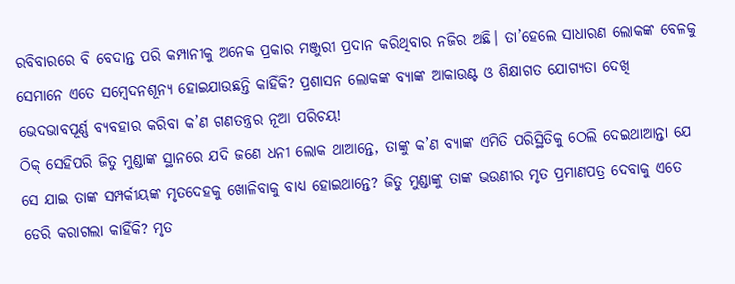ରବିବାରରେ ବି ବେଦାନ୍ତ ପରି କମ୍ପାନୀକୁ ଅନେକ ପ୍ରକାର ମଞ୍ଜୁରୀ ପ୍ରଦାନ କରିଥିବାର ନଜିର ଅଛି। ତା’ହେଲେ ସାଧାରଣ ଲୋକଙ୍କ ବେଳକୁ ସେମାନେ ଏତେ ସମ୍ବେଦନଶୂନ୍ୟ ହୋଇଯାଉଛନ୍ତି କାହିଁକି? ପ୍ରଶାସନ ଲୋକଙ୍କ ବ୍ୟାଙ୍କ ଆକାଉଣ୍ଟ ଓ ଶିକ୍ଷାଗତ ଯୋଗ୍ୟତା ଦେଖି ଭେଦଭାବପୂର୍ଣ୍ଣ ବ୍ୟବହାର କରିବା କ’ଣ ଗଣତନ୍ତ୍ରର ନୂଆ ପରିଚୟ!
ଠିକ୍ ସେହିପରି ଜିତୁ ମୁଣ୍ଡାଙ୍କ ସ୍ଥାନରେ ଯଦି ଜଣେ ଧନୀ ଲୋକ ଥାଆନ୍ତେ, ତାଙ୍କୁ କ’ଣ ବ୍ୟାଙ୍କ ଏମିତି ପରିସ୍ଥିତିକୁ ଠେଲି ଦେଇଥାଆନ୍ତା ଯେ ସେ ଯାଇ ତାଙ୍କ ସମ୍ପର୍କୀୟଙ୍କ ମୃତଦେହକୁ ଖୋଳିବାକୁ ବାଧ୍ୟ ହୋଇଥାନ୍ତେ? ଜିତୁ ମୁଣ୍ଡାଙ୍କୁ ତାଙ୍କ ଭଉଣୀର ମୃତ ପ୍ରମାଣପତ୍ର ଦେବାକୁ ଏତେ ଡେରି କରାଗଲା କାହିଁକି? ମୃତ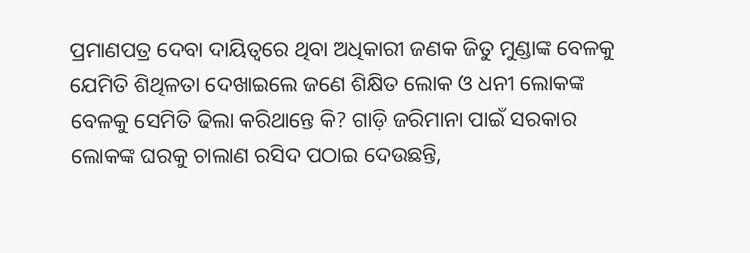ପ୍ରମାଣପତ୍ର ଦେବା ଦାୟିତ୍ୱରେ ଥିବା ଅଧିକାରୀ ଜଣକ ଜିତୁ ମୁଣ୍ଡାଙ୍କ ବେଳକୁ ଯେମିତି ଶିଥିଳତା ଦେଖାଇଲେ ଜଣେ ଶିକ୍ଷିତ ଲୋକ ଓ ଧନୀ ଲୋକଙ୍କ ବେଳକୁ ସେମିତି ଢିଲା କରିଥାନ୍ତେ କି? ଗାଡ଼ି ଜରିମାନା ପାଇଁ ସରକାର ଲୋକଙ୍କ ଘରକୁ ଚାଲାଣ ରସିଦ ପଠାଇ ଦେଉଛନ୍ତି,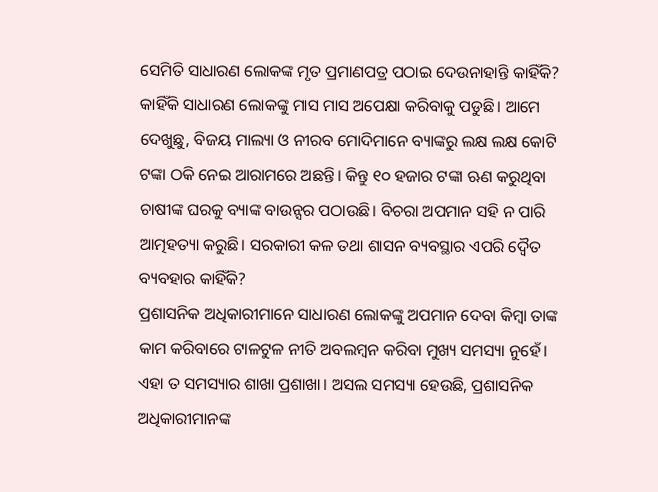ସେମିତି ସାଧାରଣ ଲୋକଙ୍କ ମୃତ ପ୍ରମାଣପତ୍ର ପଠାଇ ଦେଉନାହାନ୍ତି କାହିଁକି? କାହିଁକି ସାଧାରଣ ଲୋକଙ୍କୁ ମାସ ମାସ ଅପେକ୍ଷା କରିବାକୁ ପଡୁଛି। ଆମେ ଦେଖୁଛୁ, ବିଜୟ ମାଲ୍ୟା ଓ ନୀରବ ମୋଦିମାନେ ବ୍ୟାଙ୍କରୁ ଲକ୍ଷ ଲକ୍ଷ କୋଟି ଟଙ୍କା ଠକି ନେଇ ଆରାମରେ ଅଛନ୍ତି। କିନ୍ତୁ ୧୦ ହଜାର ଟଙ୍କା ଋଣ କରୁଥିବା ଚାଷୀଙ୍କ ଘରକୁ ବ୍ୟାଙ୍କ ବାଉନ୍ସର ପଠାଉଛି। ବିଚରା ଅପମାନ ସହି ନ ପାରି ଆତ୍ମହତ୍ୟା କରୁଛି। ସରକାରୀ କଳ ତଥା ଶାସନ ବ୍ୟବସ୍ଥାର ଏପରି ଦ୍ୱୈତ ବ୍ୟବହାର କାହିଁକି?
ପ୍ରଶାସନିକ ଅଧିକାରୀମାନେ ସାଧାରଣ ଲୋକଙ୍କୁ ଅପମାନ ଦେବା କିମ୍ବା ତାଙ୍କ କାମ କରିବାରେ ଟାଳଟୁଳ ନୀତି ଅବଲମ୍ବନ କରିବା ମୁଖ୍ୟ ସମସ୍ୟା ନୁହେଁ। ଏହା ତ ସମସ୍ୟାର ଶାଖା ପ୍ରଶାଖା। ଅସଲ ସମସ୍ୟା ହେଉଛି, ପ୍ରଶାସନିକ ଅଧିକାରୀମାନଙ୍କ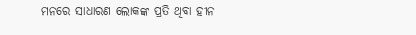ମନରେ ସାଧାରଣ ଲୋକଙ୍କ ପ୍ରତି ଥିବା ହୀନ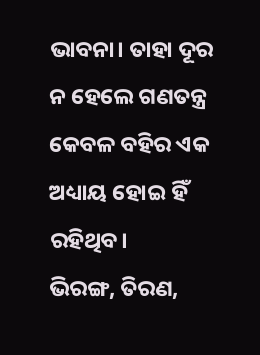ଭାବନା। ତାହା ଦୂର ନ ହେଲେ ଗଣତନ୍ତ୍ର କେବଳ ବହିର ଏକ ଅଧ୍ୟାୟ ହୋଇ ହିଁ ରହିଥିବ।
ଭିରଙ୍ଗ, ତିରଣ,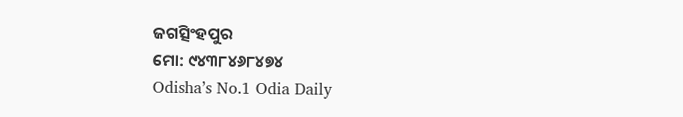ଜଗତ୍ସିଂହପୁର
ମୋ: ୯୪୩୮୪୬୮୪୭୪
Odisha’s No.1 Odia Daily